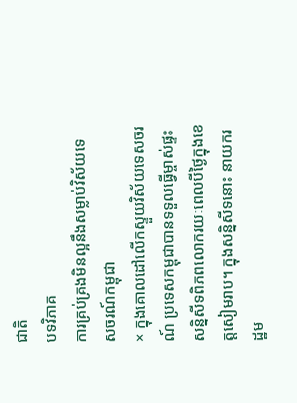ជាតិ
បទវិភាគ
ការគ្រប់គ្រងមិនល្អនឹងសម្លាប់វិស័យទេសចរណ៍កម្ពុជា
× ក្នុងគោលដៅលើកស្ទួយវិស័យទេសចរណ៍ ប្រទេសកម្ពុជាបានទទួលធ្វើម្ចាស់ផ្ទះសន្និសីទពិភពលោករយៈពេលបីថ្ងៃក្នុងខេត្តសៀមរាប។ ក្នុងសន្និសីទនោះ នាយករដ្ឋម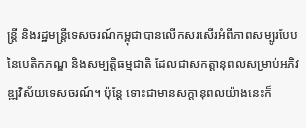ន្ត្រី និងរដ្ឋមន្ត្រីទេសចរណ៍កម្ពុជាបានលើកសរសើរអំពីភាពសម្បូរបែបនៃបេតិកភណ្ឌ និងសម្បត្តិធម្មជាតិ ដែលជាសកត្តានុពលសម្រាប់អភិវឌ្ឍវិស័យទេសចរណ៍។ ប៉ុន្តែ ទោះជាមានសក្តានុពលយ៉ាងនេះក៏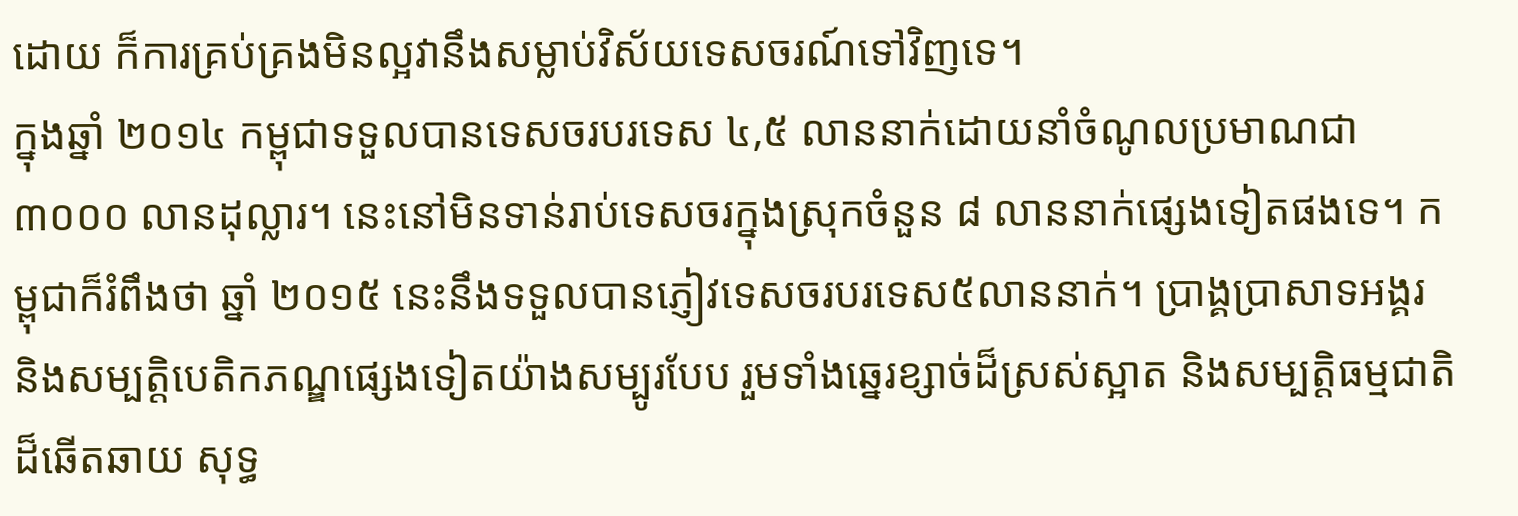ដោយ ក៏ការគ្រប់គ្រងមិនល្អវានឹងសម្លាប់វិស័យទេសចរណ៍ទៅវិញទេ។
ក្នុងឆ្នាំ ២០១៤ កម្ពុជាទទួលបានទេសចរបរទេស ៤,៥ លាននាក់ដោយនាំចំណូលប្រមាណជា ៣០០០ លានដុល្លារ។ នេះនៅមិនទាន់រាប់ទេសចរក្នុងស្រុកចំនួន ៨ លាននាក់ផ្សេងទៀតផងទេ។ កម្ពុជាក៏រំពឹងថា ឆ្នាំ ២០១៥ នេះនឹងទទួលបានភ្ញៀវទេសចរបរទេស៥លាននាក់។ ប្រាង្គប្រាសាទអង្គរ និងសម្បត្តិបេតិកភណ្ឌផ្សេងទៀតយ៉ាងសម្បូរបែប រួមទាំងឆ្នេរខ្សាច់ដ៏ស្រស់ស្អាត និងសម្បតិ្តធម្មជាតិដ៏ឆើតឆាយ សុទ្ធ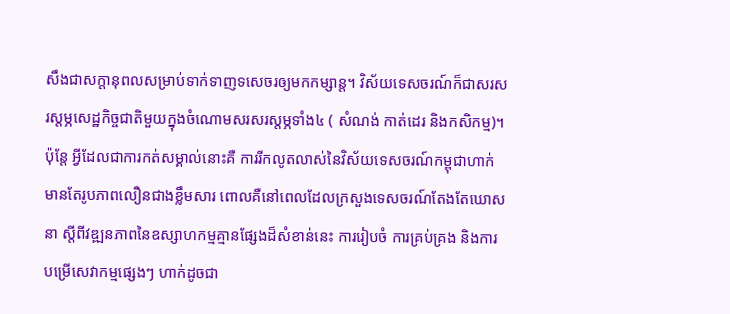សឹងជាសក្តានុពលសម្រាប់ទាក់ទាញទសេចរឲ្យមកកម្សាន្ត។ វិស័យទេសចរណ៍ក៏ជាសរសរស្តម្ភសេដ្ឋកិច្ចជាតិមួយក្នុងចំណោមសរសរស្តម្ភទាំង៤ ( សំណង់ កាត់ដេរ និងកសិកម្ម)។
ប៉ុន្តែ អ្វីដែលជាការកត់សម្គាល់នោះគឺ ការរីកលូតលាស់នៃវិស័យទេសចរណ៍កម្ពុជាហាក់មានតែរូបភាពលឿនជាងខ្លឹមសារ ពោលគឺនៅពេលដែលក្រសួងទេសចរណ៍តែងតែឃោសនា ស្តីពីវឌ្ឍនភាពនៃឧស្សាហកម្មគ្មានផ្សែងដ៏សំខាន់នេះ ការរៀបចំ ការគ្រប់គ្រង និងការបម្រើសេវាកម្មផ្សេងៗ ហាក់ដូចជា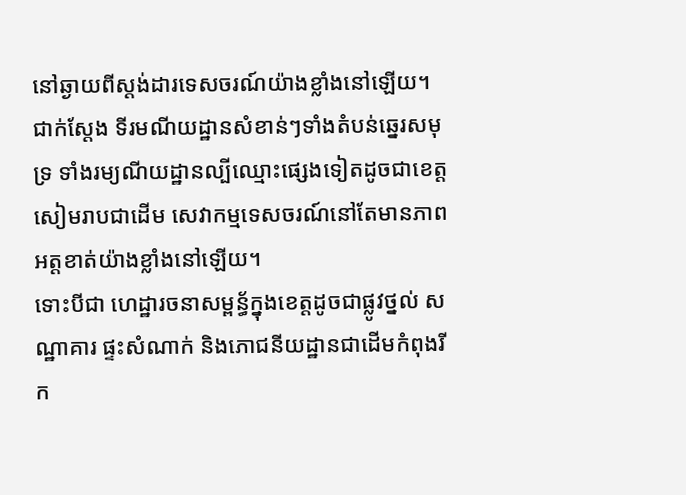នៅឆ្ងាយពីស្តង់ដារទេសចរណ៍យ៉ាងខ្លាំងនៅឡើយ។ ជាក់ស្តែង ទីរមណីយដ្ឋានសំខាន់ៗទាំងតំបន់ឆ្នេរសមុទ្រ ទាំងរម្យណីយដ្ឋានល្បីឈ្មោះផ្សេងទៀតដូចជាខេត្តសៀមរាបជាដើម សេវាកម្មទេសចរណ៍នៅតែមានភាពអត្តខាត់យ៉ាងខ្លាំងនៅឡើយ។
ទោះបីជា ហេដ្ឋារចនាសម្ពន្ធ័ក្នុងខេត្តដូចជាផ្លូវថ្នល់ សណ្ឋាគារ ផ្ទះសំណាក់ និងភោជនីយដ្ឋានជាដើមកំពុងរីក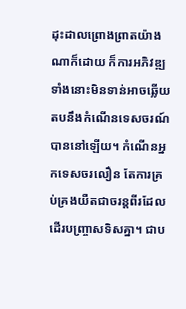ដុះដាលព្រោងព្រាតយ៉ាងណាក៏ដោយ ក៏ការអភិវឌ្ឍទាំងនោះមិនទាន់អាចឆ្លើយតបនឹងកំណើនទេសចរណ៍បាននៅឡើយ។ កំណើនអ្នកទេសចរលឿន តែការគ្រប់គ្រងយឺតជាចរន្តពីរដែលដើរបញ្ច្រាសទិសគ្នា។ ជាប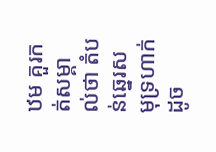ឋម គួរកត់សម្គាល់ថា តំបន់ឆ្នេរសមុទ្រហាក់ដូច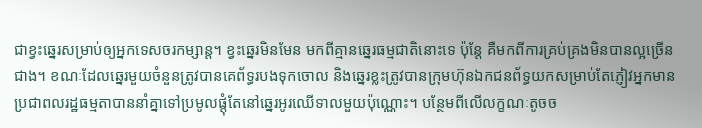ជាខ្វះឆ្នេរសម្រាប់ឲ្យអ្នកទេសចរកម្សាន្ត។ ខ្វះឆ្នេរមិនមែន មកពីគ្មានឆ្នេរធម្មជាតិនោះទេ ប៉ុន្តែ គឺមកពីការគ្រប់គ្រងមិនបានល្អច្រើនជាង។ ខណៈដែលឆ្នេរមួយចំនួនត្រូវបានគេព័ទ្ធរបងទុកចោល និងឆ្នេរខ្លះត្រូវបានក្រុមហ៊ុនឯកជនព័ទ្ធយកសម្រាប់តែភ្ញៀវអ្នកមាន ប្រជាពលរដ្ឋធម្មតាបាននាំគ្នាទៅប្រមូលផ្តុំតែនៅឆ្នេរអូរឈើទាលមួយប៉ុណ្ណោះ។ បន្ថែមពីលើលក្ខណៈតូចច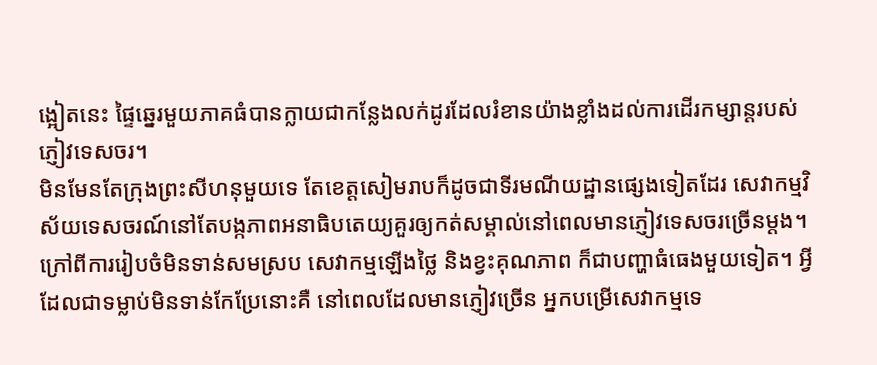ង្អៀតនេះ ផ្ទៃឆ្នេរមួយភាគធំបានក្លាយជាកន្លែងលក់ដូរដែលរំខានយ៉ាងខ្លាំងដល់ការដើរកម្សាន្តរបស់ភ្ញៀវទេសចរ។
មិនមែនតែក្រុងព្រះសីហនុមួយទេ តែខេត្តសៀមរាបក៏ដូចជាទីរមណីយដ្ឋានផ្សេងទៀតដែរ សេវាកម្មវិស័យទេសចរណ៍នៅតែបង្កភាពអនាធិបតេយ្យគួរឲ្យកត់សម្គាល់នៅពេលមានភ្ញៀវទេសចរច្រើនម្តង។ ក្រៅពីការរៀបចំមិនទាន់សមស្រប សេវាកម្មឡើងថ្លៃ និងខ្វះគុណភាព ក៏ជាបញ្ហាធំធេងមួយទៀត។ អ្វីដែលជាទម្លាប់មិនទាន់កែប្រែនោះគឺ នៅពេលដែលមានភ្ញៀវច្រើន អ្នកបម្រើសេវាកម្មទេ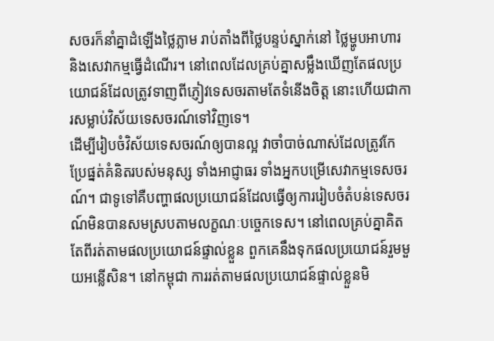សចរក៏នាំគ្នាដំឡើងថ្លៃភ្លាម រាប់តាំងពីថ្លៃបន្ទប់ស្នាក់នៅ ថ្លៃម្ហូបអាហារ និងសេវាកម្មធ្វើដំណើរ។ នៅពេលដែលគ្រប់គ្នាសម្លឹងឃើញតែផលប្រយោជន៍ដែលត្រូវទាញពីភ្ញៀវទេសចរតាមតែទំនើងចិត្ត នោះហើយជាការសម្លាប់វិស័យទេសចរណ៍ទៅវិញទេ។
ដើម្បីរៀបចំវិស័យទេសចរណ៍ឲ្យបានល្អ វាចាំបាច់ណាស់ដែលត្រូវកែប្រែផ្នត់គំនិតរបស់មនុស្ស ទាំងអាជ្ញាធរ ទាំងអ្នកបម្រើសេវាកម្មទេសចរណ៍។ ជាទូទៅគឺបញ្ហាផលប្រយោជន៍ដែលធ្វើឲ្យការរៀបចំតំបន់ទេសចរណ៍មិនបានសមស្របតាមលក្ខណៈបច្ចេកទេស។ នៅពេលគ្រប់គ្នាគិតតែពីរត់តាមផលប្រយោជន៍ផ្ទាល់ខ្លួន ពួកគេនឹងទុកផលប្រយោជន៍រួមមួយអន្លើសិន។ នៅកម្ពុជា ការរត់តាមផលប្រយោជន៍ផ្ទាល់ខ្លួនមិ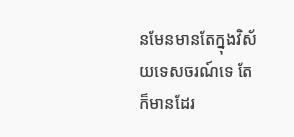នមែនមានតែក្នុងវិស័យទេសចរណ៍ទេ តែក៏មានដែរ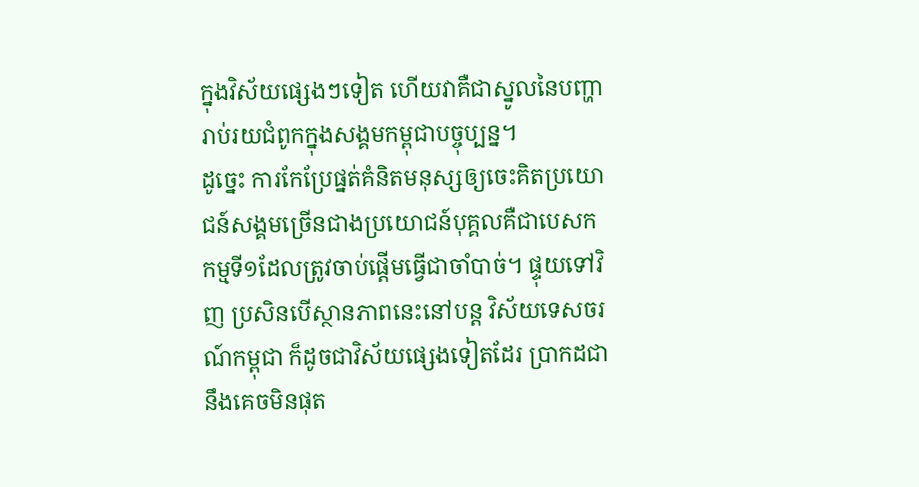ក្នុងវិស័យផ្សេងៗទៀត ហើយវាគឺជាស្នូលនៃបញ្ហារាប់រយជំពូកក្នុងសង្គមកម្ពុជាបច្ចុប្បន្ន។
ដូច្នេះ ការកែប្រែផ្នត់គំនិតមនុស្សឲ្យចេះគិតប្រយោជន៍សង្គមច្រើនជាងប្រយោជន៍បុគ្គលគឺជាបេសកកម្មទី១ដែលត្រូវចាប់ផ្តើមធ្វើជាចាំបាច់។ ផ្ទុយទៅវិញ ប្រសិនបើស្ថានភាពនេះនៅបន្ត វិស័យទេសចរណ៍កម្ពុជា ក៏ដូចជាវិស័យផ្សេងទៀតដែរ ប្រាកដជានឹងគេចមិនផុត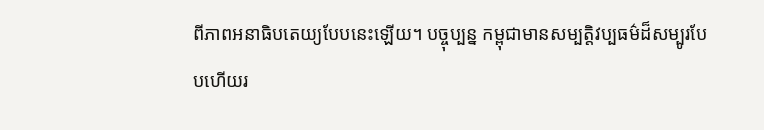ពីភាពអនាធិបតេយ្យបែបនេះឡើយ។ បច្ចុប្បន្ន កម្ពុជាមានសម្បត្តិវប្បធម៌ដ៏សម្បូរបែបហើយរ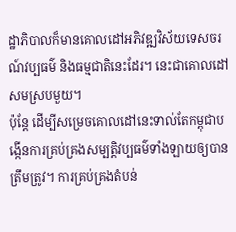ដ្ឋាភិបាលក៏មានគោលដៅអភិវឌ្ឍវិស័យទេសចរណ៍វប្បធម៌ និងធម្មជាតិនេះដែរ។ នេះជាគោលដៅសមស្របមួយ។
ប៉ុន្តែ ដើម្បីសម្រេចគោលដៅនេះទាល់តែកម្ពុជាបង្កើនការគ្រប់គ្រងសម្បត្តិវប្បធម៌ទាំងឡាយឲ្យបានត្រឹមត្រូវ។ ការគ្រប់គ្រងតំបន់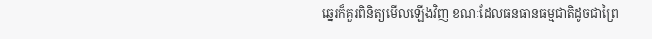ឆ្នេរក៏គួរពិនិត្យមើលឡើងវិញ ខណៈដែលធនធានធម្មជាតិដូចជាព្រៃ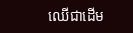ឈើជាដើម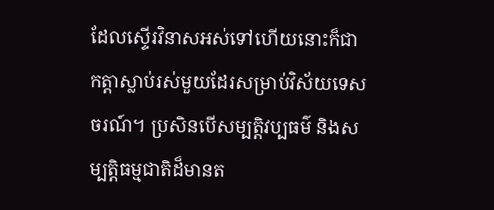ដែលស្ទើរវិនាសអស់ទៅហើយនោះក៏ជាកត្តាស្លាប់រស់មួយដែរសម្រាប់វិស័យទេសចរណ៍។ ប្រសិនបើសម្បត្តិវប្បធម៌ និងសម្បត្តិធម្មជាតិដ៏មានត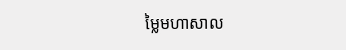ម្លៃមហាសាល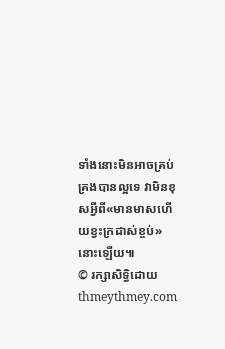ទាំងនោះមិនអាចគ្រប់គ្រងបានល្អទេ វាមិនខុសអ្វីពី«មានមាសហើយខ្វះក្រដាស់ខ្ចប់»នោះឡើយ៕
© រក្សាសិទ្ធិដោយ thmeythmey.com